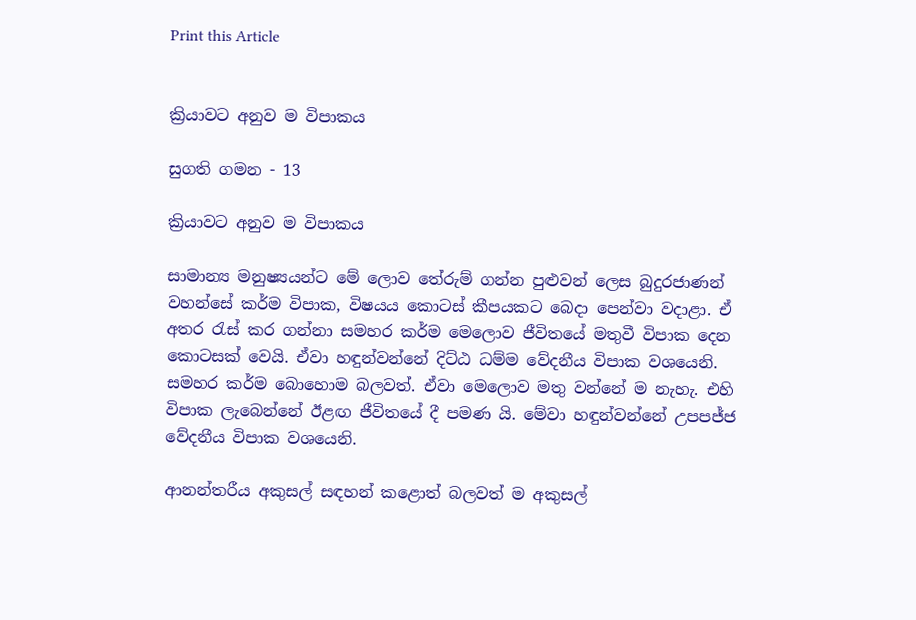Print this Article


ක්‍රියාවට අනුව ම විපාකය

සුගති ගමන - 13

ක්‍රියාවට අනුව ම විපාකය

සාමාන්‍ය මනුෂ්‍යයන්ට මේ ලොව තේරුම් ගන්න පුළුවන් ලෙස බුදුරජාණන් වහන්සේ කර්ම විපාක, විෂයය කොටස් කීපයකට බෙදා පෙන්වා වදාළා. ඒ අතර රැස් කර ගන්නා සමහර කර්ම මෙලොව ජීවිතයේ මතුවී විපාක දෙන කොටසක් වෙයි. ඒවා හඳුන්වන්නේ දිට්ඨ ධම්ම වේදනීය විපාක වශයෙනි. සමහර කර්ම බොහොම බලවත්. ඒවා මෙලොව මතු වන්නේ ම නැහැ. එහි විපාක ලැබෙන්නේ ඊළඟ ජීවිතයේ දී පමණ යි. මේවා හඳුන්වන්නේ උපපජ්ජ වේදනීය විපාක වශයෙනි.

ආනන්තරීය අකුසල් සඳහන් කළොත් බලවත් ම අකුසල්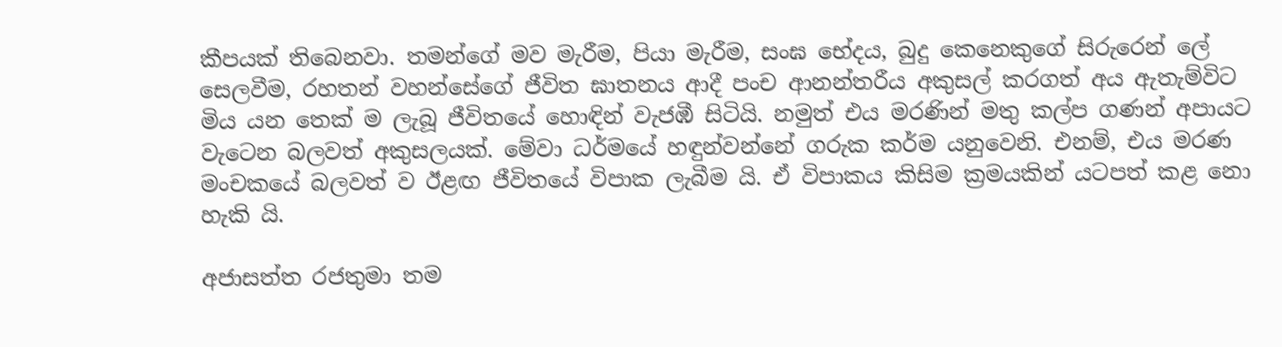කීපයක් තිබෙනවා. තමන්ගේ මව මැරීම, පියා මැරීම, සංඝ භේදය, බුදු කෙනෙකුගේ සිරුරෙන් ලේ සෙලවීම, රහතන් වහන්සේගේ ජීවිත ඝාතනය ආදී පංච ආනන්තරීය අකුසල් කරගත් අය ඇතැම්විට මිය යන තෙක් ම ලැබූ ජීවිතයේ හොඳින් වැජඹී සිටියි. නමුත් එය මරණින් මතු කල්ප ගණන් අපායට වැටෙන බලවත් අකුසලයක්. මේවා ධර්මයේ හඳුන්වන්නේ ගරුක කර්ම යනුවෙනි. එනම්, එය මරණ මංචකයේ බලවත් ව ඊළඟ ජීවිතයේ විපාක ලැබීම යි. ඒ විපාකය කිසිම ක්‍රමයකින් යටපත් කළ නො හැකි යි.

අජාසත්ත රජතුමා තම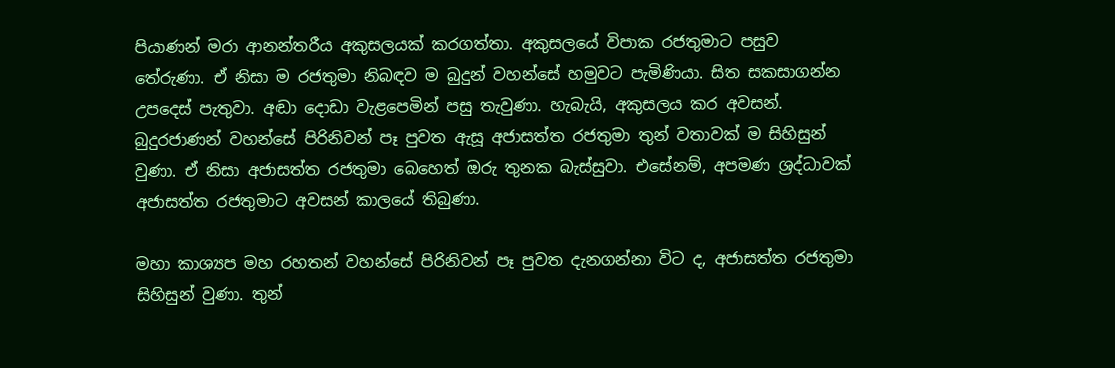පියාණන් මරා ආනන්තරීය අකුසලයක් කරගත්තා. අකුසලයේ විපාක රජතුමාට පසුව තේරුණා. ඒ නිසා ම රජතුමා නිබඳව ම බුදුන් වහන්සේ හමුවට පැමිණියා. සිත සකසාගන්න උපදෙස් පැතුවා. අඬා දොඩා වැළපෙමින් පසු තැවුණා. හැබැයි, අකුසලය කර අවසන්. බුදුරජාණන් වහන්සේ පිරිනිවන් පෑ පුවත ඇසූ අජාසත්ත රජතුමා තුන් වතාවක් ම සිහිසුන් වුණා. ඒ නිසා අජාසත්ත රජතුමා බෙහෙත් ඔරු තුනක බැස්සුවා. එසේනම්, අපමණ ශ්‍රද්ධාවක් අජාසත්ත රජතුමාට අවසන් කාලයේ තිබුණා.

මහා කාශ්‍යප මහ රහතන් වහන්සේ පිරිනිවන් පෑ පුවත දැනගන්නා විට ද, අජාසත්ත රජතුමා සිහිසුන් වුණා. තුන්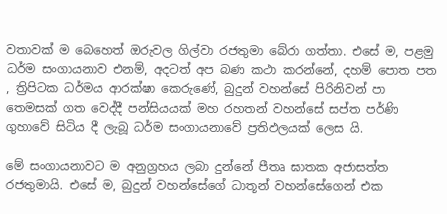වතාවක් ම බෙහෙත් ඔරුවල ගිල්වා රජතුමා බේරා ගත්තා. එසේ ම, පළමු ධර්ම සංගායනාව එනම්, අදටත් අප බණ කථා කරන්නේ, දහම් පොත පත , ත්‍රිපිටක ධර්මය ආරක්ෂා කෙරුණේ, බුදුන් වහන්සේ පිරිනිවන් පා තෙමසක් ගත වෙද්දී පන්සියයක් මහ රහතන් වහන්සේ සප්ත පර්ණි ගුහාවේ සිටිය දී ලැබූ ධර්ම සංගායනාවේ ප්‍රතිඵලයක් ලෙස යි.

මේ සංගායනාවට ම අනුග්‍රහය ලබා දුන්නේ පීතෘ ඝාතක අජාසත්ත රජතුමායි. එසේ ම, බුදුන් වහන්සේගේ ධාතූන් වහන්සේගෙන් එක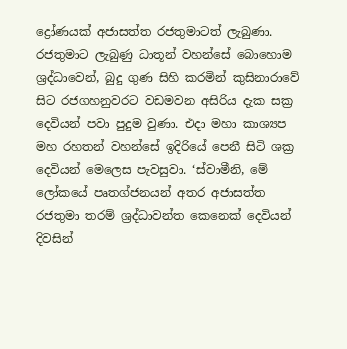ද්‍රෝණයක් අජාසත්ත රජතුමාටත් ලැබුණා. රජතුමාට ලැබුණු ධාතූන් වහන්සේ බොහොම ශ්‍රද්ධාවෙන්, බුදු ගුණ සිහි කරමින් කුසිනාරාවේ සිට රජගහනුවරට වඩමවන අසිරිය දැක සක්‍ර දෙවියන් පවා පුදුම වුණා. එදා මහා කාශ්‍යප මහ රහතන් වහන්සේ ඉදිරියේ පෙනී සිටි ශක්‍ර දෙවියන් මෙලෙස පැවසුවා. ‘ස්වාමීනි, මේ ලෝකයේ පෘතග්ජනයන් අතර අජාසත්ත රජතුමා තරම් ශ්‍රද්ධාවන්ත කෙනෙක් දෙවියන් දිවසින්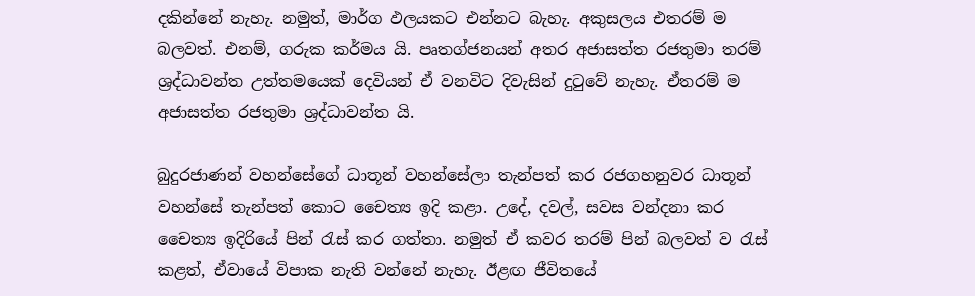දකින්නේ නැහැ. නමුත්, මාර්ග ඵලයකට එන්නට බැහැ. අකුසලය එතරම් ම බලවත්. එනම්, ගරුක කර්මය යි. පෘතග්ජනයන් අතර අජාසත්ත රජතුමා තරම් ශ්‍රද්ධාවන්ත උත්තමයෙක් දෙවියන් ඒ වනවිට දිවැසින් දුටුවේ නැහැ. ඒතරම් ම අජාසත්ත රජතුමා ශ්‍රද්ධාවන්ත යි.

බුදුරජාණන් වහන්සේගේ ධාතූන් වහන්සේලා තැන්පත් කර රජගහනුවර ධාතූන් වහන්සේ තැන්පත් කොට චෛත්‍ය ඉදි කළා. උදේ, දවල්, සවස වන්දනා කර චෛත්‍ය ඉදිරියේ පින් රැස් කර ගත්තා. නමුත් ඒ කවර තරම් පින් බලවත් ව රැස් කළත්, ඒවායේ විපාක නැති වන්නේ නැහැ. ඊළඟ ජීවිතයේ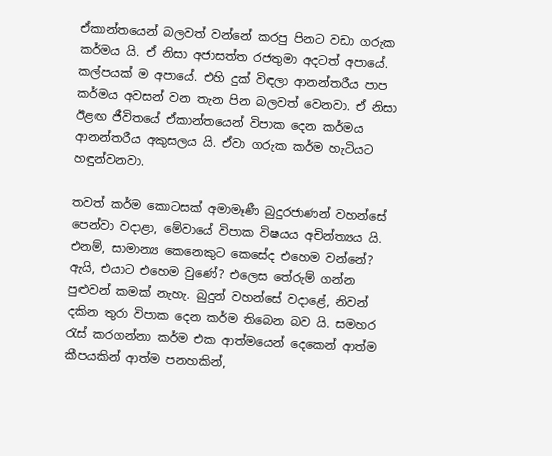ඒකාන්තයෙන් බලවත් වන්නේ කරපු පිනට වඩා ගරුක කර්මය යි. ඒ නිසා අජාසත්ත රජතුමා අදටත් අපායේ. කල්පයක් ම අපායේ. එහි දුක් විඳලා ආනන්තරීය පාප කර්මය අවසන් වන තැන පින බලවත් වෙනවා. ඒ නිසා ඊළඟ ජීවිතයේ ඒකාන්තයෙන් විපාක දෙන කර්මය ආනන්තරීය අකුසලය යි. ඒවා ගරුක කර්ම හැටියට හඳුන්වනවා.

තවත් කර්ම කොටසක් අමාමෑණී බුදුරජාණන් වහන්සේ පෙන්වා වදාළා, මේවායේ විපාක විෂයය අචින්ත්‍යය යි. එනම්, සාමාන්‍ය කෙනෙකුට කෙසේද එහෙම වන්නේ? ඇයි, එයාට එහෙම වුණේ? එලෙස තේරුම් ගන්න පුළුවන් කමක් නැහැ. බුදුන් වහන්සේ වදාළේ, නිවන් දකින තුරා විපාක දෙන කර්ම තිබෙන බව යි. සමහර රැස් කරගන්නා කර්ම එක ආත්මයෙන් දෙකෙන් ආත්ම කීපයකින් ආත්ම පනහකින්,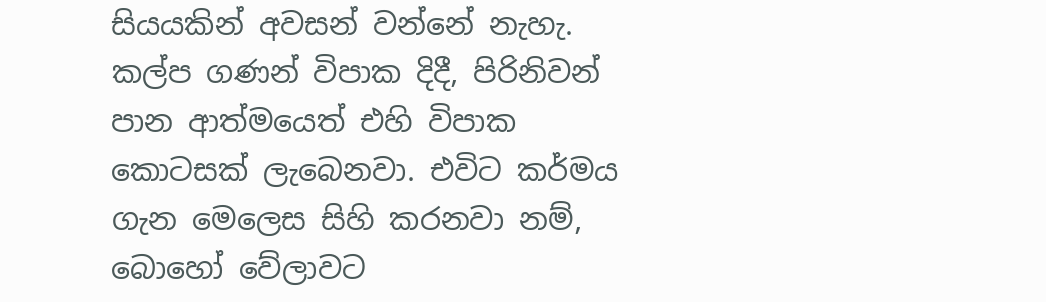සියයකින් අවසන් වන්නේ නැහැ. කල්ප ගණන් විපාක දිදී, පිරිනිවන් පාන ආත්මයෙත් එහි විපාක කොටසක් ලැබෙනවා. එවිට කර්මය ගැන මෙලෙස සිහි කරනවා නම්, බොහෝ වේලාවට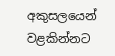අකුසලයෙන් වළකින්නට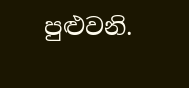පුළුවනි.